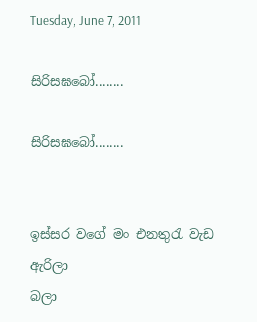Tuesday, June 7, 2011

සිරිසඝබෝ........

සිරිසඝබෝ........


ඉස්සර වගේ මං එනතුරැ වැඩ          ඇරිලා
බලා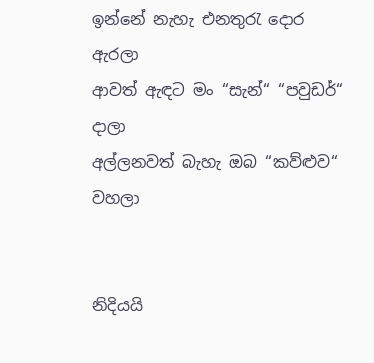ඉන්නේ නැහැ එනතුරැ දොර    ඇරලා
ආවත් ඇඳට මං “සැන්“ “පවුඩර්“        දාලා
අල්ලනවත් බැහැ ඔබ “කව්ළුව“       වහලා


නිදියයි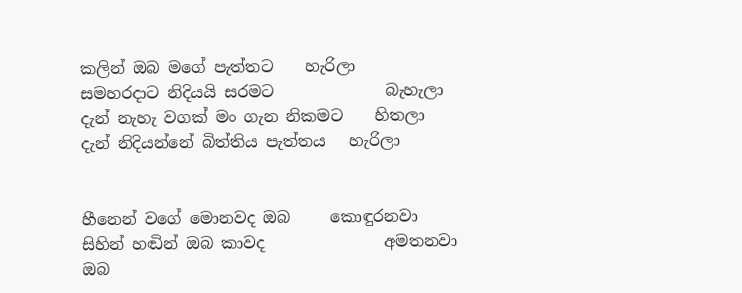කලින් ඔබ මගේ පැත්තට    හැරිලා
සමහරදාට නිදියයි සරමට              බැහැලා
දැන් නැහැ වගක් මං ගැන නිකමට    හිතලා
දැන් නිදියන්නේ බිත්තිය පැත්තය   හැරිලා


හීනෙන් වගේ මොනවද ඔබ     කොඳුරනවා
සිහින් හඬින් ඔබ කාවද               අමතනවා
ඔබ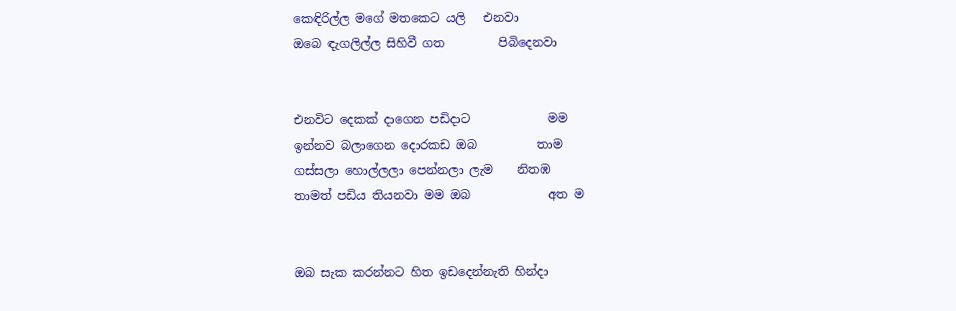කෙඳිරිල්ල මගේ මතකෙට යලි   එනවා
ඔබෙ ඳැගලිල්ල සිහිවී ගත         පිබිදෙනවා


එනවිට දෙකක් දාගෙන පඩිදාට             මම
ඉන්නව බලාගෙන දොරකඩ ඔබ          තාම
ගස්සලා හොල්ලලා පෙන්නලා ලැම    නිතඹ
තාමත් පඩිය තියනවා මම ඔබ             අත ම


ඔබ සැක කරන්නට හිත ඉඩදෙන්නැති හින්දා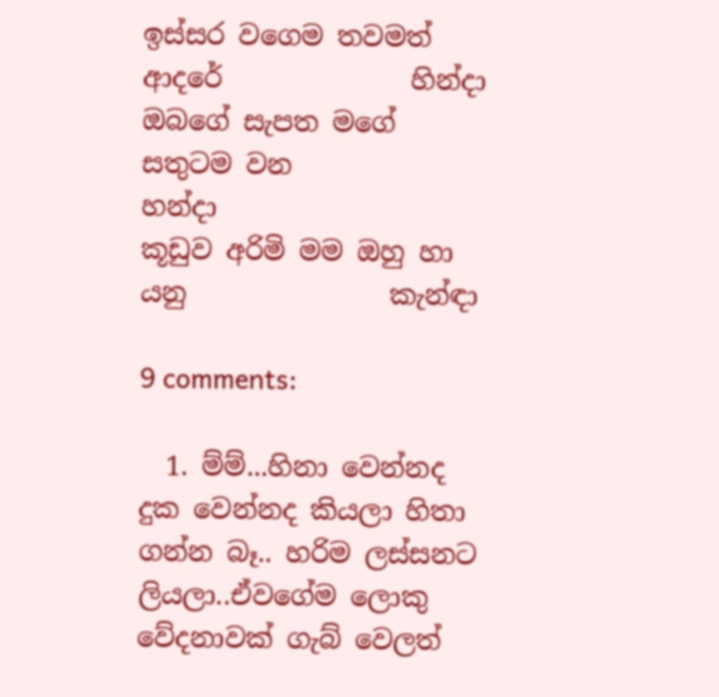ඉස්සර වගෙම තවමත් ආදරේ              හින්දා
ඔබගේ සැපත මගේ සතුටම වන          හන්දා
කූඩුව අරිමි මම ඔහු හා යනු               කැන්ඳා

9 comments:

  1. ම්ම්...හිනා වෙන්නද දුක වෙන්නද කියලා හිතා ගන්න බෑ.. හරිම ලස්සනට ලියලා..ඒවගේම ලොකු වේදනාවක් ගැබ් වෙලත්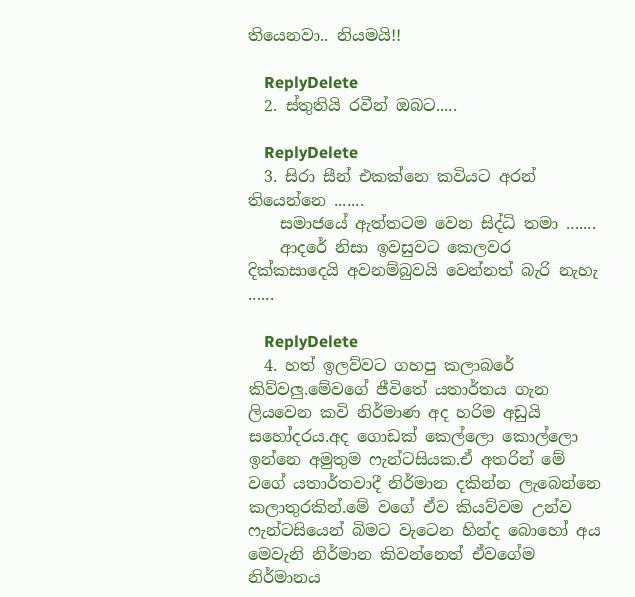තියෙනවා.. නියමයි!!

    ReplyDelete
  2. ස්තුතියි රවීන් ඔබට.....

    ReplyDelete
  3. සිරා සීන් එකක්නෙ කවියට අරන් තියෙන්නෙ .......
    සමාජයේ ඇත්තටම වෙන සිද්ධි තමා .......
    ආදරේ නිසා ඉවසුවට කෙලවර දික්කසාදෙයි අවනම්බුවයි වෙන්නත් බැරි නැහැ ......

    ReplyDelete
  4. හත් ඉලව්වට ගහපු කලාබරේ කිව්වලු.මේවගේ ජීවිතේ යතාර්තය ගැන ලියවෙන කවි නිර්මාණ අද හරිම අඩුයි සහෝදරය.අද ගොඩක් කෙල්ලො කොල්ලො ඉන්නෙ අමුතුම ෆැන්ටසියක.ඒ අතරින් මේ වගේ යතාර්තවාදී නිර්මාන දකින්න ලැබෙන්නෙ කලාතුරකින්.මේ ව‍ගේ ඒව කියව්වම උන්ව ෆැන්ටසියෙන් බිමට වැටෙන හින්ද බොහෝ අය මෙවැනි නිර්මාන කිවන්නෙත් ඒවගේම නිර්මානය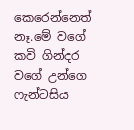කෙරෙන්නෙත් නෑ.මේ වගේ කවි ගින්දර වගේ උන්ගෙ ෆැන්ටසිය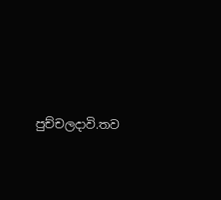පුච්චලදාවි.තව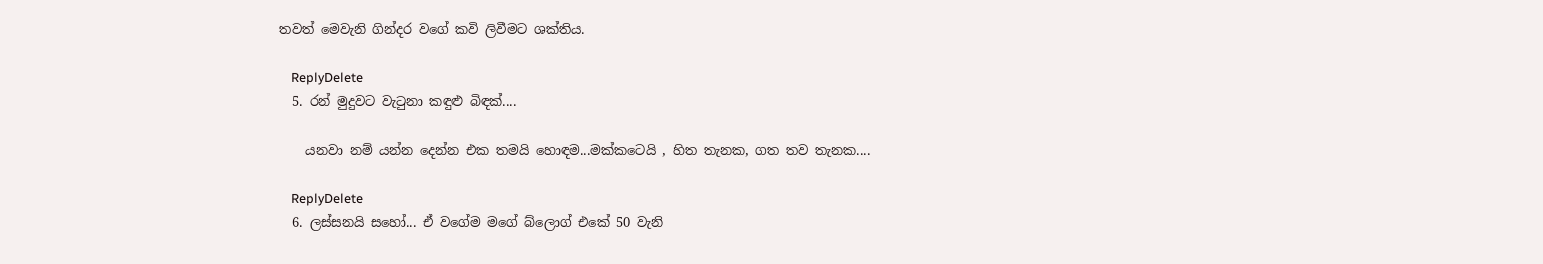තවත් මෙවැනි ගින්දර වගේ කවි ලිවීමට ශක්තිය.

    ReplyDelete
  5. රන් මුදුවට වැටුනා කඳුළු බිඳක්....

    යනවා නම් යන්න දෙන්න එක තමයි හොඳම...මක්කටෙයි , හිත තැනක, ගත තව තැනක....

    ReplyDelete
  6. ලස්සනයි සහෝ... ඒ වගේම මගේ බ්ලොග් එකේ 50 වැනි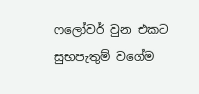ෆලෝවර් වුන එකට සුභපැතුම් වගේම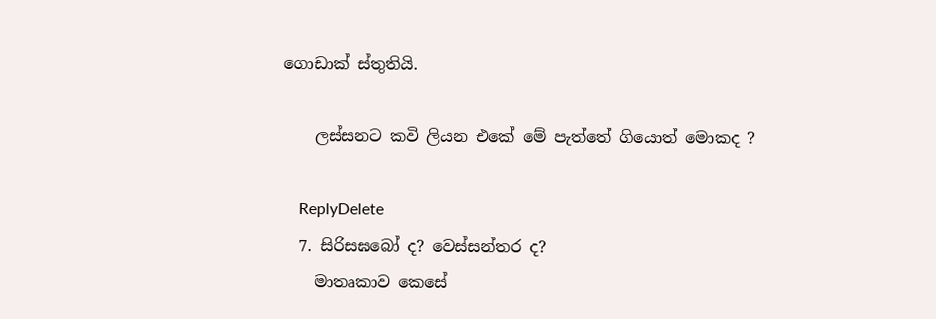ගොඩාක් ස්තුතියි.

    ලස්සනට කවි ලියන එකේ මේ පැත්තේ ගියොත් මොකද ?

    ReplyDelete
  7. සිරිසඝබෝ ද? වෙස්සන්තර ද?
    මාතෘකාව කෙසේ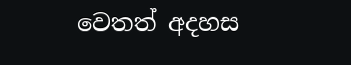වෙතත් අදහස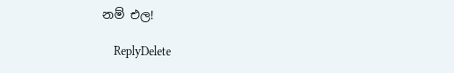නම් එල!

    ReplyDelete